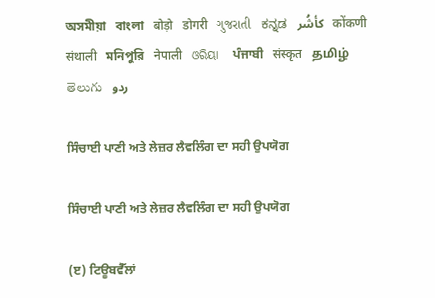অসমীয়া   বাংলা   बोड़ो   डोगरी   ગુજરાતી   ಕನ್ನಡ   كأشُر   कोंकणी   संथाली   মনিপুরি   नेपाली   ଓରିୟା   ਪੰਜਾਬੀ   संस्कृत   தமிழ்  తెలుగు   ردو

ਸਿੰਚਾਈ ਪਾਣੀ ਅਤੇ ਲੇਜ਼ਰ ਲੈਵਲਿੰਗ ਦਾ ਸਹੀ ਉਪਯੋਗ

ਸਿੰਚਾਈ ਪਾਣੀ ਅਤੇ ਲੇਜ਼ਰ ਲੈਵਲਿੰਗ ਦਾ ਸਹੀ ਉਪਯੋਗ

(ੲ) ਟਿਊਬਵੈੱਲਾਂ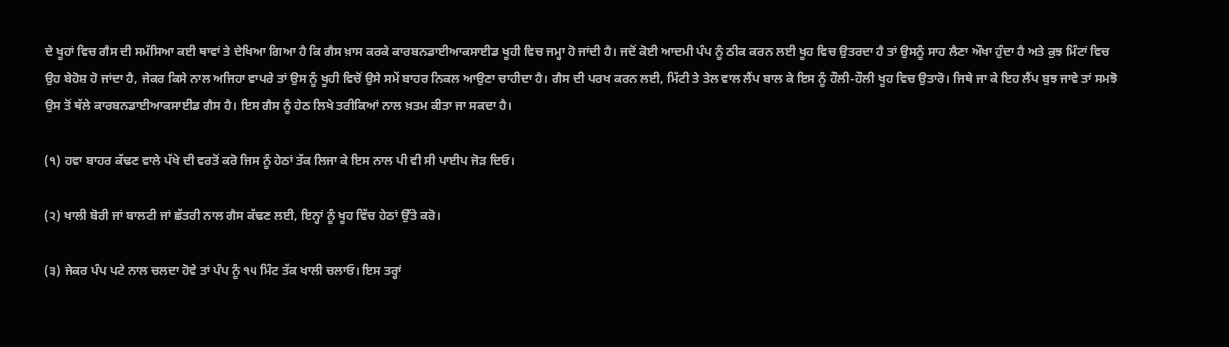ਦੇ ਖੂਹਾਂ ਵਿਚ ਗੈਸ ਦੀ ਸਮੱਸਿਆ ਕਈ ਥਾਵਾਂ ਤੇ ਦੇਖਿਆ ਗਿਆ ਹੈ ਕਿ ਗੈਸ ਖ਼ਾਸ ਕਰਕੇ ਕਾਰਬਨਡਾਈਆਕਸਾਈਡ ਖੂਹੀ ਵਿਚ ਜਮ੍ਹਾ ਹੋ ਜਾਂਦੀ ਹੈ। ਜਦੋਂ ਕੋਈ ਆਦਮੀ ਪੰਪ ਨੂੰ ਠੀਕ ਕਰਨ ਲਈ ਖੂਹ ਵਿਚ ਉਤਰਦਾ ਹੈ ਤਾਂ ਉਸਨੂੰ ਸਾਹ ਲੈਣਾ ਔਖਾ ਹੁੰਦਾ ਹੈ ਅਤੇ ਕੁਝ ਮਿੰਟਾਂ ਵਿਚ ਉਹ ਬੇਹੋਸ਼ ਹੋ ਜਾਂਦਾ ਹੈ, ਜੇਕਰ ਕਿਸੇ ਨਾਲ ਅਜਿਹਾ ਵਾਪਰੇ ਤਾਂ ਉਸ ਨੂੰ ਖੂਹੀ ਵਿਚੋਂ ਉਸੇ ਸਮੇਂ ਬਾਹਰ ਨਿਕਲ ਆਉਣਾ ਚਾਹੀਦਾ ਹੈ। ਗੈਸ ਦੀ ਪਰਖ ਕਰਨ ਲਈ, ਮਿੱਟੀ ਤੇ ਤੇਲ ਵਾਲ ਲੈਂਪ ਬਾਲ ਕੇ ਇਸ ਨੂੰ ਹੌਲੀ-ਹੌਲੀ ਖੂਹ ਵਿਚ ਉਤਾਰੋ। ਜਿਥੇ ਜਾ ਕੇ ਇਹ ਲੈਂਪ ਬੁਝ ਜਾਵੇ ਤਾਂ ਸਮਝੋ ਉਸ ਤੋਂ ਥੱਲੇ ਕਾਰਬਨਡਾਈਆਕਸਾਈਡ ਗੈਸ ਹੈ। ਇਸ ਗੈਸ ਨੂੰ ਹੇਠ ਲਿਖੇ ਤਰੀਕਿਆਂ ਨਾਲ ਖ਼ਤਮ ਕੀਤਾ ਜਾ ਸਕਦਾ ਹੈ।

(੧) ਹਵਾ ਬਾਹਰ ਕੱਢਣ ਵਾਲੇ ਪੱਖੇ ਦੀ ਵਰਤੋਂ ਕਰੋ ਜਿਸ ਨੂੰ ਹੇਠਾਂ ਤੱਕ ਲਿਜਾ ਕੇ ਇਸ ਨਾਲ ਪੀ ਵੀ ਸੀ ਪਾਈਪ ਜੋੜ ਦਿਓ।

(੨) ਖਾਲੀ ਬੋਰੀ ਜਾਂ ਬਾਲਟੀ ਜਾਂ ਛੱਤਰੀ ਨਾਲ ਗੈਸ ਕੱਢਣ ਲਈ, ਇਨ੍ਹਾਂ ਨੂੰ ਖੂਹ ਵਿੱਚ ਹੇਠਾਂ ਉੱਤੇ ਕਰੋ।

(੩) ਜੇਕਰ ਪੰਪ ਪਟੇ ਨਾਲ ਚਲਦਾ ਹੋਵੇ ਤਾਂ ਪੰਪ ਨੂੰ ੧੫ ਮਿੰਟ ਤੱਕ ਖਾਲੀ ਚਲਾਓ। ਇਸ ਤਰ੍ਹਾਂ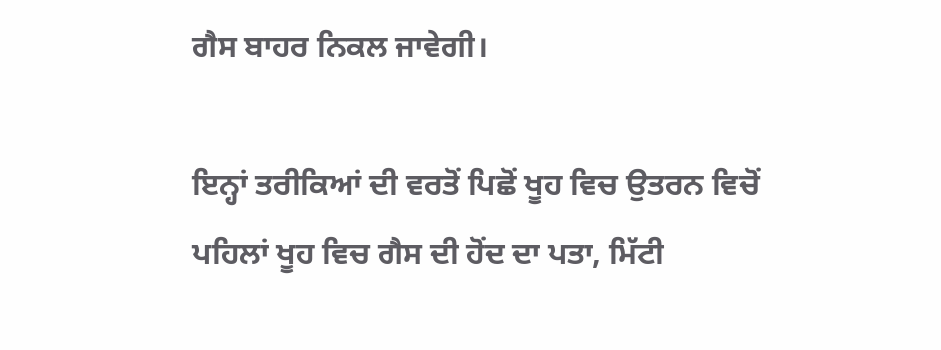ਗੈਸ ਬਾਹਰ ਨਿਕਲ ਜਾਵੇਗੀ।

ਇਨ੍ਹਾਂ ਤਰੀਕਿਆਂ ਦੀ ਵਰਤੋਂ ਪਿਛੋਂ ਖੂਹ ਵਿਚ ਉਤਰਨ ਵਿਚੋਂ ਪਹਿਲਾਂ ਖੂਹ ਵਿਚ ਗੈਸ ਦੀ ਹੋਂਦ ਦਾ ਪਤਾ, ਮਿੱਟੀ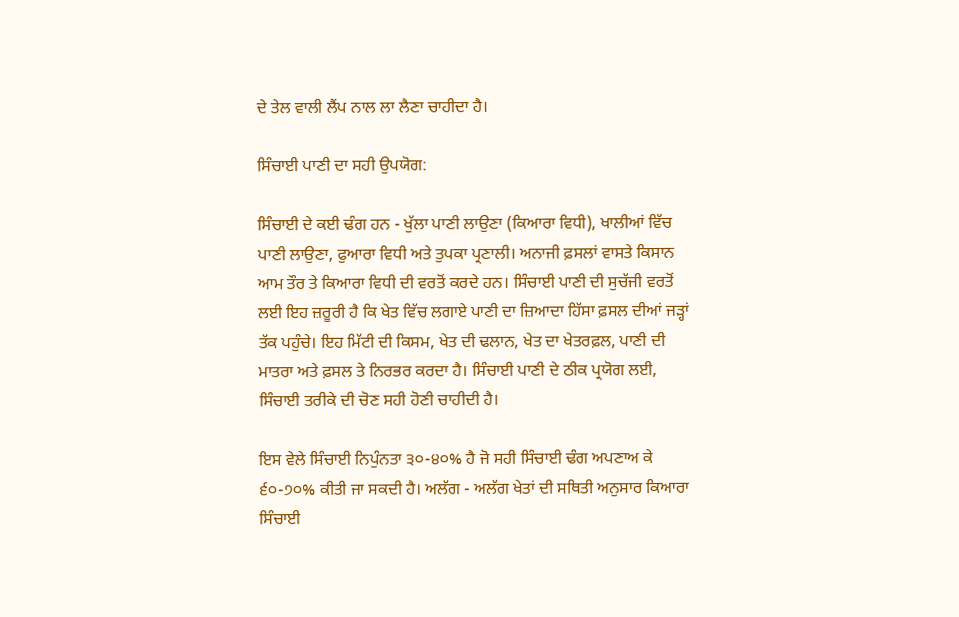ਦੇ ਤੇਲ ਵਾਲੀ ਲੈਂਪ ਨਾਲ ਲਾ ਲੈਣਾ ਚਾਹੀਦਾ ਹੈ।

ਸਿੰਚਾਈ ਪਾਣੀ ਦਾ ਸਹੀ ਉਪਯੋਗ:

ਸਿੰਚਾਈ ਦੇ ਕਈ ਢੰਗ ਹਨ - ਖੁੱਲਾ ਪਾਣੀ ਲਾਉਣਾ (ਕਿਆਰਾ ਵਿਧੀ), ਖਾਲੀਆਂ ਵਿੱਚ ਪਾਣੀ ਲਾਉਣਾ, ਫੁਆਰਾ ਵਿਧੀ ਅਤੇ ਤੁਪਕਾ ਪ੍ਰਣਾਲੀ। ਅਨਾਜੀ ਫ਼ਸਲਾਂ ਵਾਸਤੇ ਕਿਸਾਨ ਆਮ ਤੌਰ ਤੇ ਕਿਆਰਾ ਵਿਧੀ ਦੀ ਵਰਤੋਂ ਕਰਦੇ ਹਨ। ਸਿੰਚਾਈ ਪਾਣੀ ਦੀ ਸੁਚੱਜੀ ਵਰਤੋਂ ਲਈ ਇਹ ਜ਼ਰੂਰੀ ਹੈ ਕਿ ਖੇਤ ਵਿੱਚ ਲਗਾਏ ਪਾਣੀ ਦਾ ਜ਼ਿਆਦਾ ਹਿੱਸਾ ਫ਼ਸਲ ਦੀਆਂ ਜੜ੍ਹਾਂ ਤੱਕ ਪਹੁੰਚੇ। ਇਹ ਮਿੱਟੀ ਦੀ ਕਿਸਮ, ਖੇਤ ਦੀ ਢਲਾਨ, ਖੇਤ ਦਾ ਖੇਤਰਫ਼ਲ, ਪਾਣੀ ਦੀ ਮਾਤਰਾ ਅਤੇ ਫ਼ਸਲ ਤੇ ਨਿਰਭਰ ਕਰਦਾ ਹੈ। ਸਿੰਚਾਈ ਪਾਣੀ ਦੇ ਠੀਕ ਪ੍ਰਯੋਗ ਲਈ, ਸਿੰਚਾਈ ਤਰੀਕੇ ਦੀ ਚੋਣ ਸਹੀ ਹੋਣੀ ਚਾਹੀਦੀ ਹੈ।

ਇਸ ਵੇਲੇ ਸਿੰਚਾਈ ਨਿਪੁੰਨਤਾ ੩੦-੪੦% ਹੈ ਜੋ ਸਹੀ ਸਿੰਚਾਈ ਢੰਗ ਅਪਣਾਅ ਕੇ ੬੦-੭੦% ਕੀਤੀ ਜਾ ਸਕਦੀ ਹੈ। ਅਲੱਗ - ਅਲੱਗ ਖੇਤਾਂ ਦੀ ਸਥਿਤੀ ਅਨੁਸਾਰ ਕਿਆਰਾ ਸਿੰਚਾਈ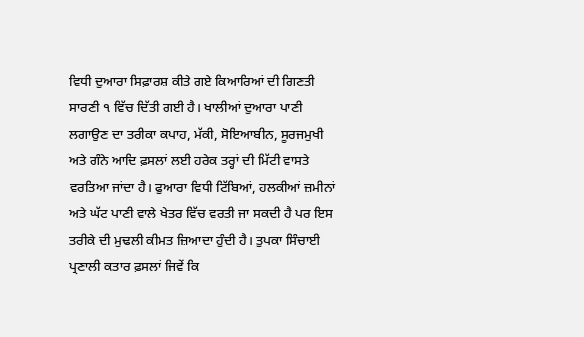ਵਿਧੀ ਦੁਆਰਾ ਸਿਫ਼ਾਰਸ਼ ਕੀਤੇ ਗਏ ਕਿਆਰਿਆਂ ਦੀ ਗਿਣਤੀ ਸਾਰਣੀ ੧ ਵਿੱਚ ਦਿੱਤੀ ਗਈ ਹੈ। ਖਾਲੀਆਂ ਦੁਆਰਾ ਪਾਣੀ ਲਗਾਉਣ ਦਾ ਤਰੀਕਾ ਕਪਾਹ, ਮੱਕੀ, ਸੋਇਆਬੀਨ, ਸੂਰਜਮੁਖੀ ਅਤੇ ਗੰਨੇ ਆਦਿ ਫ਼ਸਲਾਂ ਲਈ ਹਰੇਕ ਤਰ੍ਹਾਂ ਦੀ ਮਿੱਟੀ ਵਾਸਤੇ ਵਰਤਿਆ ਜਾਂਦਾ ਹੈ। ਫੁਆਰਾ ਵਿਧੀ ਟਿੱਬਿਆਂ, ਹਲਕੀਆਂ ਜ਼ਮੀਨਾਂ ਅਤੇ ਘੱਟ ਪਾਣੀ ਵਾਲੇ ਖੇਤਰ ਵਿੱਚ ਵਰਤੀ ਜਾ ਸਕਦੀ ਹੈ ਪਰ ਇਸ ਤਰੀਕੇ ਦੀ ਮੁਢਲੀ ਕੀਮਤ ਜ਼ਿਆਦਾ ਹੁੰਦੀ ਹੈ। ਤੁਪਕਾ ਸਿੰਚਾਈ ਪ੍ਰਣਾਲੀ ਕਤਾਰ ਫ਼ਸਲਾਂ ਜਿਵੇਂ ਕਿ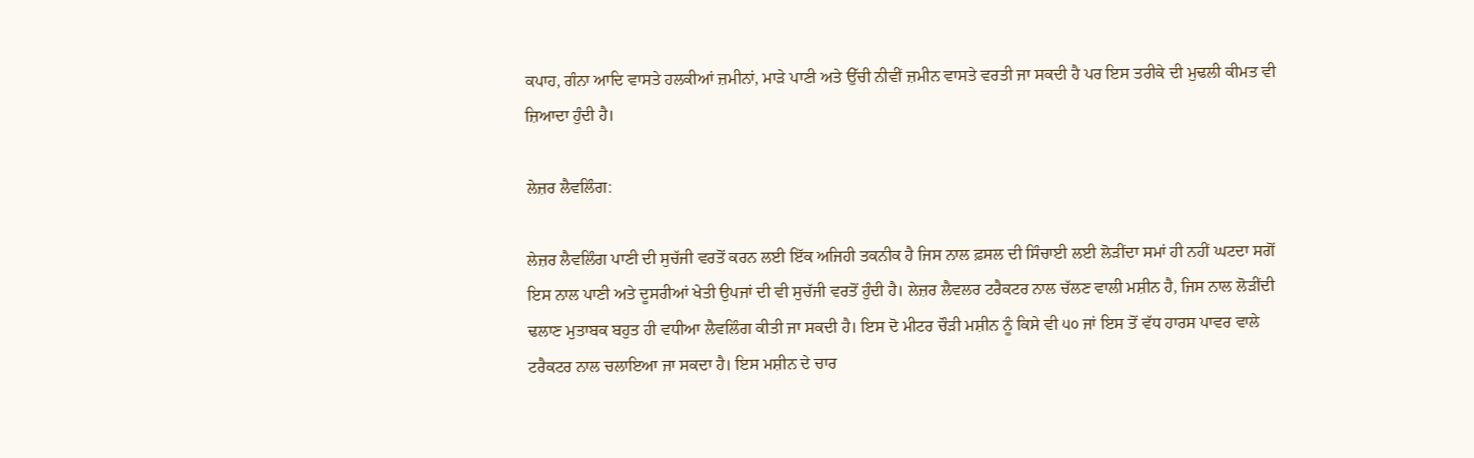ਕਪਾਹ, ਗੰਨਾ ਆਦਿ ਵਾਸਤੇ ਹਲਕੀਆਂ ਜ਼ਮੀਨਾਂ, ਮਾੜੇ ਪਾਣੀ ਅਤੇ ਉੱਚੀ ਨੀਵੀਂ ਜ਼ਮੀਨ ਵਾਸਤੇ ਵਰਤੀ ਜਾ ਸਕਦੀ ਹੈ ਪਰ ਇਸ ਤਰੀਕੇ ਦੀ ਮੁਢਲੀ ਕੀਮਤ ਵੀ ਜ਼ਿਆਦਾ ਹੁੰਦੀ ਹੈ।

ਲੇਜ਼ਰ ਲੈਵਲਿੰਗ:

ਲੇਜ਼ਰ ਲੈਵਲਿੰਗ ਪਾਣੀ ਦੀ ਸੁਚੱਜੀ ਵਰਤੋਂ ਕਰਨ ਲਈ ਇੱਕ ਅਜਿਹੀ ਤਕਨੀਕ ਹੈ ਜਿਸ ਨਾਲ ਫ਼ਸਲ ਦੀ ਸਿੰਚਾਈ ਲਈ ਲੋੜੀਂਦਾ ਸਮਾਂ ਹੀ ਨਹੀਂ ਘਟਦਾ ਸਗੋਂ ਇਸ ਨਾਲ ਪਾਣੀ ਅਤੇ ਦੂਸਰੀਆਂ ਖੇਤੀ ਉਪਜਾਂ ਦੀ ਵੀ ਸੁਚੱਜੀ ਵਰਤੋਂ ਹੁੰਦੀ ਹੈ। ਲੇਜ਼ਰ ਲੈਵਲਰ ਟਰੈਕਟਰ ਨਾਲ ਚੱਲਣ ਵਾਲੀ ਮਸ਼ੀਨ ਹੈ, ਜਿਸ ਨਾਲ ਲੋੜੀਂਦੀ ਢਲਾਣ ਮੁਤਾਬਕ ਬਹੁਤ ਹੀ ਵਧੀਆ ਲੈਵਲਿੰਗ ਕੀਤੀ ਜਾ ਸਕਦੀ ਹੈ। ਇਸ ਦੋ ਮੀਟਰ ਚੌੜੀ ਮਸ਼ੀਨ ਨੂੰ ਕਿਸੇ ਵੀ ੫੦ ਜਾਂ ਇਸ ਤੋਂ ਵੱਧ ਹਾਰਸ ਪਾਵਰ ਵਾਲੇ ਟਰੈਕਟਰ ਨਾਲ ਚਲਾਇਆ ਜਾ ਸਕਦਾ ਹੈ। ਇਸ ਮਸ਼ੀਨ ਦੇ ਚਾਰ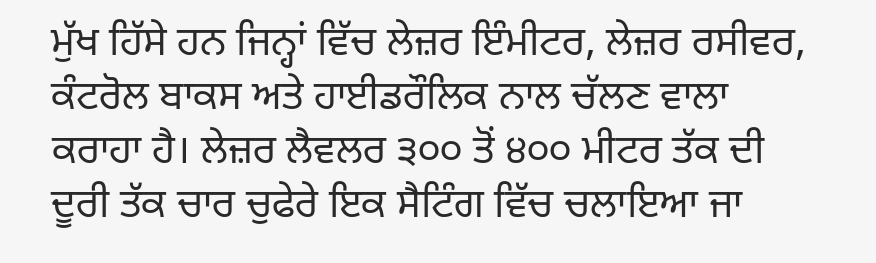ਮੁੱਖ ਹਿੱਸੇ ਹਨ ਜਿਨ੍ਹਾਂ ਵਿੱਚ ਲੇਜ਼ਰ ਇੰਮੀਟਰ, ਲੇਜ਼ਰ ਰਸੀਵਰ, ਕੰਟਰੋਲ ਬਾਕਸ ਅਤੇ ਹਾਈਡਰੌਲਿਕ ਨਾਲ ਚੱਲਣ ਵਾਲਾ ਕਰਾਹਾ ਹੈ। ਲੇਜ਼ਰ ਲੈਵਲਰ ੩੦੦ ਤੋਂ ੪੦੦ ਮੀਟਰ ਤੱਕ ਦੀ ਦੂਰੀ ਤੱਕ ਚਾਰ ਚੁਫੇਰੇ ਇਕ ਸੈਟਿੰਗ ਵਿੱਚ ਚਲਾਇਆ ਜਾ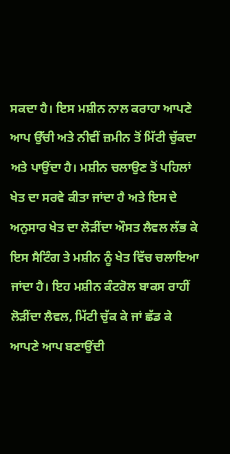ਸਕਦਾ ਹੈ। ਇਸ ਮਸ਼ੀਨ ਨਾਲ ਕਰਾਹਾ ਆਪਣੇ ਆਪ ਉੱਚੀ ਅਤੇ ਨੀਵੀਂ ਜ਼ਮੀਨ ਤੋਂ ਮਿੱਟੀ ਚੁੱਕਦਾ ਅਤੇ ਪਾਉਂਦਾ ਹੈ। ਮਸ਼ੀਨ ਚਲਾਉਣ ਤੋਂ ਪਹਿਲਾਂ ਖੇਤ ਦਾ ਸਰਵੇ ਕੀਤਾ ਜਾਂਦਾ ਹੈ ਅਤੇ ਇਸ ਦੇ ਅਨੁਸਾਰ ਖੇਤ ਦਾ ਲੋੜੀਂਦਾ ਔਸਤ ਲੈਵਲ ਲੱਭ ਕੇ ਇਸ ਸੈਟਿੰਗ ਤੇ ਮਸ਼ੀਨ ਨੂੰ ਖੇਤ ਵਿੱਚ ਚਲਾਇਆ ਜਾਂਦਾ ਹੈ। ਇਹ ਮਸ਼ੀਨ ਕੰਟਰੋਲ ਬਾਕਸ ਰਾਹੀਂ ਲੋੜੀਂਦਾ ਲੈਵਲ, ਮਿੱਟੀ ਚੁੱਕ ਕੇ ਜਾਂ ਛੱਡ ਕੇ ਆਪਣੇ ਆਪ ਬਣਾਉਂਦੀ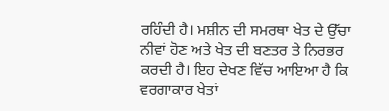ਰਹਿੰਦੀ ਹੈ। ਮਸ਼ੀਨ ਦੀ ਸਮਰਥਾ ਖੇਤ ਦੇ ਉੱਚਾ ਨੀਵਾਂ ਹੋਣ ਅਤੇ ਖੇਤ ਦੀ ਬਣਤਰ ਤੇ ਨਿਰਭਰ ਕਰਦੀ ਹੈ। ਇਹ ਦੇਖਣ ਵਿੱਚ ਆਇਆ ਹੈ ਕਿ ਵਰਗਾਕਾਰ ਖੇਤਾਂ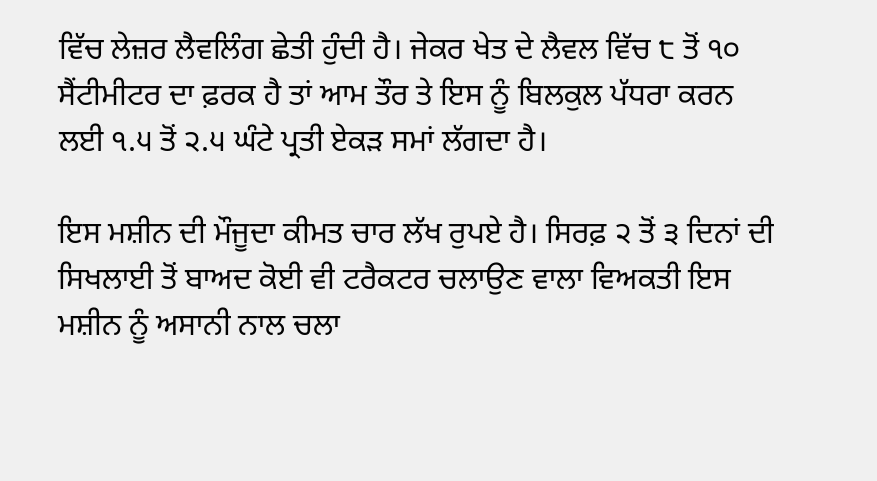ਵਿੱਚ ਲੇਜ਼ਰ ਲੈਵਲਿੰਗ ਛੇਤੀ ਹੁੰਦੀ ਹੈ। ਜੇਕਰ ਖੇਤ ਦੇ ਲੈਵਲ ਵਿੱਚ ੮ ਤੋਂ ੧੦ ਸੈਂਟੀਮੀਟਰ ਦਾ ਫ਼ਰਕ ਹੈ ਤਾਂ ਆਮ ਤੌਰ ਤੇ ਇਸ ਨੂੰ ਬਿਲਕੁਲ ਪੱਧਰਾ ਕਰਨ ਲਈ ੧.੫ ਤੋਂ ੨.੫ ਘੰਟੇ ਪ੍ਰਤੀ ਏਕੜ ਸਮਾਂ ਲੱਗਦਾ ਹੈ।

ਇਸ ਮਸ਼ੀਨ ਦੀ ਮੌਜੂਦਾ ਕੀਮਤ ਚਾਰ ਲੱਖ ਰੁਪਏ ਹੈ। ਸਿਰਫ਼ ੨ ਤੋਂ ੩ ਦਿਨਾਂ ਦੀ ਸਿਖਲਾਈ ਤੋਂ ਬਾਅਦ ਕੋਈ ਵੀ ਟਰੈਕਟਰ ਚਲਾਉਣ ਵਾਲਾ ਵਿਅਕਤੀ ਇਸ ਮਸ਼ੀਨ ਨੂੰ ਅਸਾਨੀ ਨਾਲ ਚਲਾ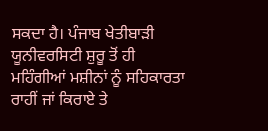ਸਕਦਾ ਹੈ। ਪੰਜਾਬ ਖੇਤੀਬਾੜੀ ਯੂਨੀਵਰਸਿਟੀ ਸ਼ੁਰੂ ਤੋਂ ਹੀ ਮਹਿੰਗੀਆਂ ਮਸ਼ੀਨਾਂ ਨੂੰ ਸਹਿਕਾਰਤਾ ਰਾਹੀਂ ਜਾਂ ਕਿਰਾਏ ਤੇ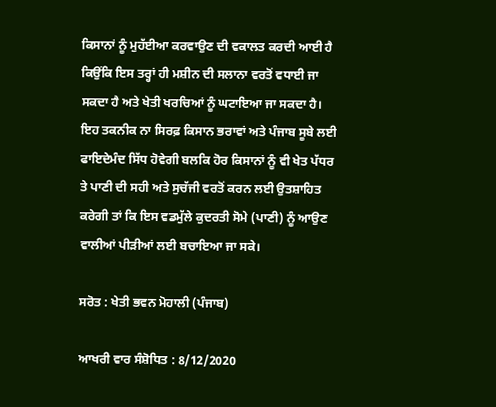ਕਿਸਾਨਾਂ ਨੂੰ ਮੁਹੱਈਆ ਕਰਵਾਉਣ ਦੀ ਵਕਾਲਤ ਕਰਦੀ ਆਈ ਹੈ ਕਿਉਂਕਿ ਇਸ ਤਰ੍ਹਾਂ ਹੀ ਮਸ਼ੀਨ ਦੀ ਸਲਾਨਾ ਵਰਤੋਂ ਵਧਾਈ ਜਾ ਸਕਦਾ ਹੈ ਅਤੇ ਖੇਤੀ ਖਰਚਿਆਂ ਨੂੰ ਘਟਾਇਆ ਜਾ ਸਕਦਾ ਹੈ। ਇਹ ਤਕਨੀਕ ਨਾ ਸਿਰਫ਼ ਕਿਸਾਨ ਭਰਾਵਾਂ ਅਤੇ ਪੰਜਾਬ ਸੂਬੇ ਲਈ ਫਾਇਦੇਮੰਦ ਸਿੱਧ ਹੋਵੇਗੀ ਬਲਕਿ ਹੋਰ ਕਿਸਾਨਾਂ ਨੂੰ ਵੀ ਖੇਤ ਪੱਧਰ ਤੇ ਪਾਣੀ ਦੀ ਸਹੀ ਅਤੇ ਸੁਚੱਜੀ ਵਰਤੋਂ ਕਰਨ ਲਈ ਉਤਸ਼ਾਹਿਤ ਕਰੇਗੀ ਤਾਂ ਕਿ ਇਸ ਵਡਮੁੱਲੇ ਕੁਦਰਤੀ ਸੋਮੇ (ਪਾਣੀ) ਨੂੰ ਆਉਣ ਵਾਲੀਆਂ ਪੀੜੀਆਂ ਲਈ ਬਚਾਇਆ ਜਾ ਸਕੇ।

ਸਰੋਤ : ਖੇਤੀ ਭਵਨ ਮੋਹਾਲੀ (ਪੰਜਾਬ)

ਆਖਰੀ ਵਾਰ ਸੰਸ਼ੋਧਿਤ : 8/12/2020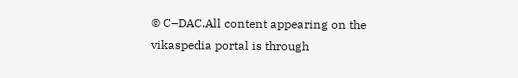© C–DAC.All content appearing on the vikaspedia portal is through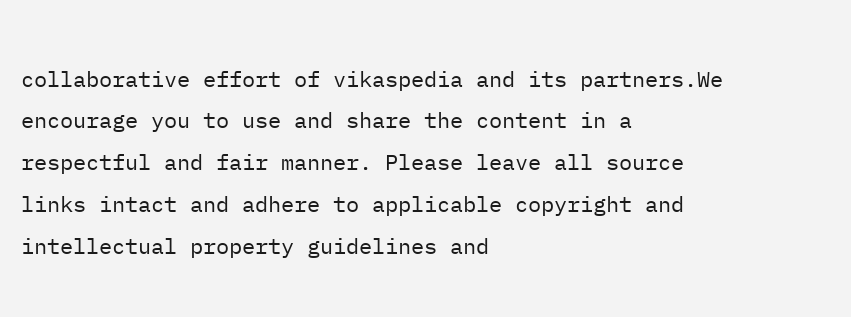collaborative effort of vikaspedia and its partners.We encourage you to use and share the content in a respectful and fair manner. Please leave all source links intact and adhere to applicable copyright and intellectual property guidelines and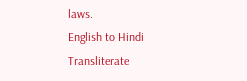laws.
English to Hindi Transliterate